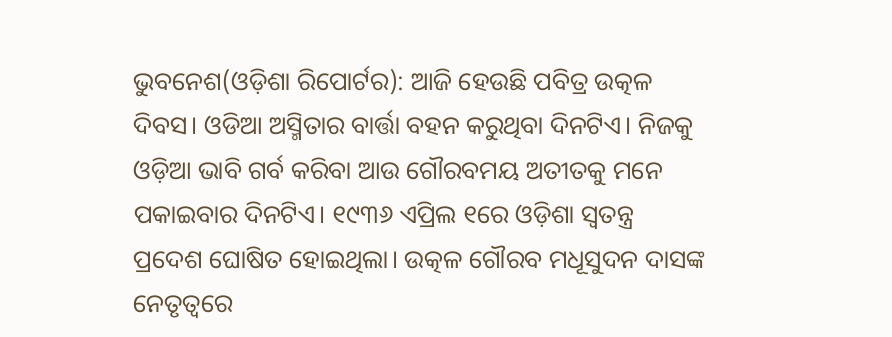ଭୁବନେଶ(ଓଡ଼ିଶା ରିପୋର୍ଟର): ଆଜି ହେଉଛି ପବିତ୍ର ଉତ୍କଳ ଦିବସ। ଓଡିଆ ଅସ୍ମିତାର ବାର୍ତ୍ତା ବହନ କରୁଥିବା ଦିନଟିଏ। ନିଜକୁ ଓଡ଼ିଆ ଭାବି ଗର୍ବ କରିବା ଆଉ ଗୌରବମୟ ଅତୀତକୁ ମନେ ପକାଇବାର ଦିନଟିଏ। ୧୯୩୬ ଏପ୍ରିଲ ୧ରେ ଓଡ଼ିଶା ସ୍ୱତନ୍ତ୍ର ପ୍ରଦେଶ ଘୋଷିତ ହୋଇଥିଲା। ଉତ୍କଳ ଗୌରବ ମଧୂସୁଦନ ଦାସଙ୍କ ନେତୃତ୍ୱରେ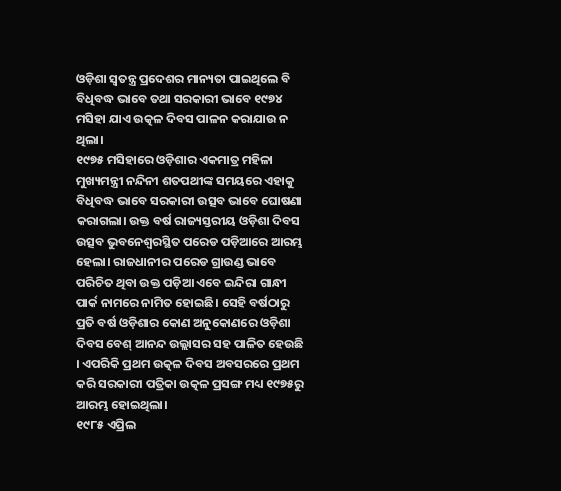ଓଡ଼ିଶା ସ୍ୱତନ୍ତ୍ର ପ୍ରଦେଶର ମାନ୍ୟତା ପାଇଥିଲେ ବି ବିଧିବଦ୍ଧ ଭାବେ ତଥା ସରକାରୀ ଭାବେ ୧୯୭୪ ମସିହା ଯାଏ ଉତ୍କଳ ଦିବସ ପାଳନ କରାଯାଉ ନ ଥିଲା।
୧୯୭୫ ମସିହାରେ ଓଡ଼ିଶାର ଏକମାତ୍ର ମହିଳା ମୁଖ୍ୟମନ୍ତ୍ରୀ ନନ୍ଦିନୀ ଶତପଥୀଙ୍କ ସମୟରେ ଏହାକୁ ବିଧିବଦ୍ଧ ଭାବେ ସରକାରୀ ଉତ୍ସବ ଭାବେ ଘୋଷଣା କରାଗଲା। ଉକ୍ତ ବର୍ଷ ରାଜ୍ୟସ୍ତରୀୟ ଓଡ଼ିଶା ଦିବସ ଉତ୍ସବ ଭୁବନେଶ୍ୱରସ୍ଥିତ ପରେଡ ପଡ଼ିଆରେ ଆରମ୍ଭ ହେଲା। ରାଜଧାନୀର ପରେଡ ଗ୍ରାଉଣ୍ଡ ଭାବେ ପରିଚିତ ଥିବା ଉକ୍ତ ପଡ଼ିଆ ଏବେ ଇନ୍ଦିରା ଗାନ୍ଧୀ ପାର୍କ ନାମରେ ନାମିତ ହୋଇଛି। ସେହି ବର୍ଷଠାରୁ ପ୍ରତି ବର୍ଷ ଓଡ଼ିଶାର କୋଣ ଅନୁକୋଣରେ ଓଡ଼ିଶା ଦିବସ ବେଶ୍ ଆନନ୍ଦ ଉଲ୍ଲାସର ସହ ପାଳିତ ହେଉଛି । ଏପରିକି ପ୍ରଥମ ଉତ୍କଳ ଦିବସ ଅବସରରେ ପ୍ରଥମ କରି ସରକାରୀ ପତ୍ରିକା ଉତ୍କଳ ପ୍ରସଙ୍ଗ ମଧ୍ୟ ୧୯୭୫ରୁ ଆରମ୍ଭ ହୋଇଥିଲା।
୧୯୮୫ ଏପ୍ରିଲ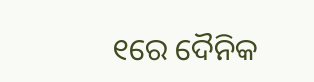୧ରେ ଦୈନିକ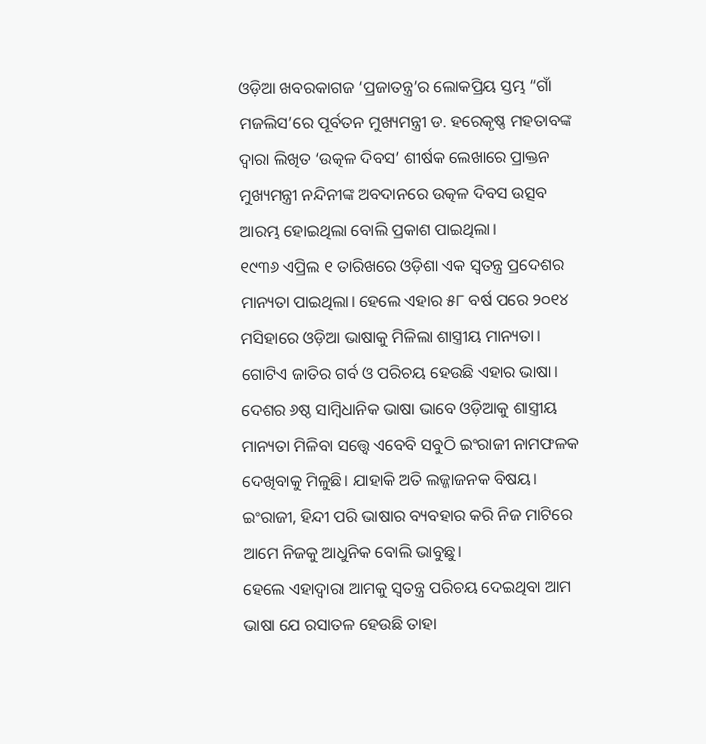ଓଡ଼ିଆ ଖବରକାଗଜ ‘ପ୍ରଜାତନ୍ତ୍ର’ର ଲୋକପ୍ରିୟ ସ୍ତମ୍ଭ “ଗାଁ ମଜଲିସ’ରେ ପୂର୍ବତନ ମୁଖ୍ୟମନ୍ତ୍ରୀ ଡ. ହରେକୃଷ୍ଣ ମହତାବଙ୍କ ଦ୍ୱାରା ଲିଖିତ ‘ଉତ୍କଳ ଦିବସ’ ଶୀର୍ଷକ ଲେଖାରେ ପ୍ରାକ୍ତନ ମୁଖ୍ୟମନ୍ତ୍ରୀ ନନ୍ଦିନୀଙ୍କ ଅବଦାନରେ ଉତ୍କଳ ଦିବସ ଉତ୍ସବ ଆରମ୍ଭ ହୋଇଥିଲା ବୋଲି ପ୍ରକାଶ ପାଇଥିଲା।
୧୯୩୬ ଏପ୍ରିଲ ୧ ତାରିଖରେ ଓଡ଼ିଶା ଏକ ସ୍ୱତନ୍ତ୍ର ପ୍ରଦେଶର ମାନ୍ୟତା ପାଇଥିଲା। ହେଲେ ଏହାର ୫୮ ବର୍ଷ ପରେ ୨୦୧୪ ମସିହାରେ ଓଡ଼ିଆ ଭାଷାକୁ ମିଳିଲା ଶାସ୍ତ୍ରୀୟ ମାନ୍ୟତା। ଗୋଟିଏ ଜାତିର ଗର୍ବ ଓ ପରିଚୟ ହେଉଛି ଏହାର ଭାଷା। ଦେଶର ୬ଷ୍ଠ ସାମ୍ବିଧାନିକ ଭାଷା ଭାବେ ଓଡ଼ିଆକୁ ଶାସ୍ତ୍ରୀୟ ମାନ୍ୟତା ମିଳିବା ସତ୍ତ୍ୱେ ଏବେବି ସବୁଠି ଇଂରାଜୀ ନାମଫଳକ ଦେଖିବାକୁ ମିଳୁଛି। ଯାହାକି ଅତି ଲଜ୍ଜାଜନକ ବିଷୟ। ଇଂରାଜୀ, ହିନ୍ଦୀ ପରି ଭାଷାର ବ୍ୟବହାର କରି ନିଜ ମାଟିରେ ଆମେ ନିଜକୁ ଆଧୁନିକ ବୋଲି ଭାବୁଛୁ।
ହେଲେ ଏହାଦ୍ୱାରା ଆମକୁ ସ୍ୱତନ୍ତ୍ର ପରିଚୟ ଦେଇଥିବା ଆମ ଭାଷା ଯେ ରସାତଳ ହେଉଛି ତାହା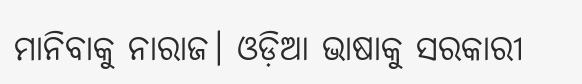ମାନିବାକୁ ନାରାଜ। ଓଡ଼ିଆ ଭାଷାକୁ ସରକାରୀ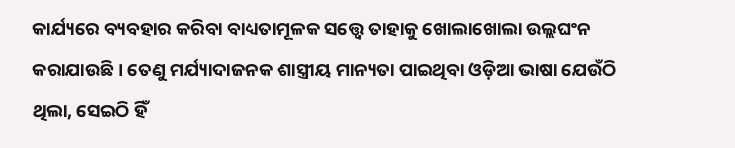କାର୍ଯ୍ୟରେ ବ୍ୟବହାର କରିବା ବାଧ୍ୟତାମୂଳକ ସତ୍ତ୍ୱେ ତାହାକୁ ଖୋଲାଖୋଲା ଉଲ୍ଲଘଂନ କରାଯାଉଛି। ତେଣୁ ମର୍ଯ୍ୟାଦାଜନକ ଶାସ୍ତ୍ରୀୟ ମାନ୍ୟତା ପାଇଥିବା ଓଡ଼ିଆ ଭାଷା ଯେଉଁଠି ଥିଲା, ସେଇଠି ହିଁ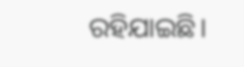ରହିଯାଇଛି।